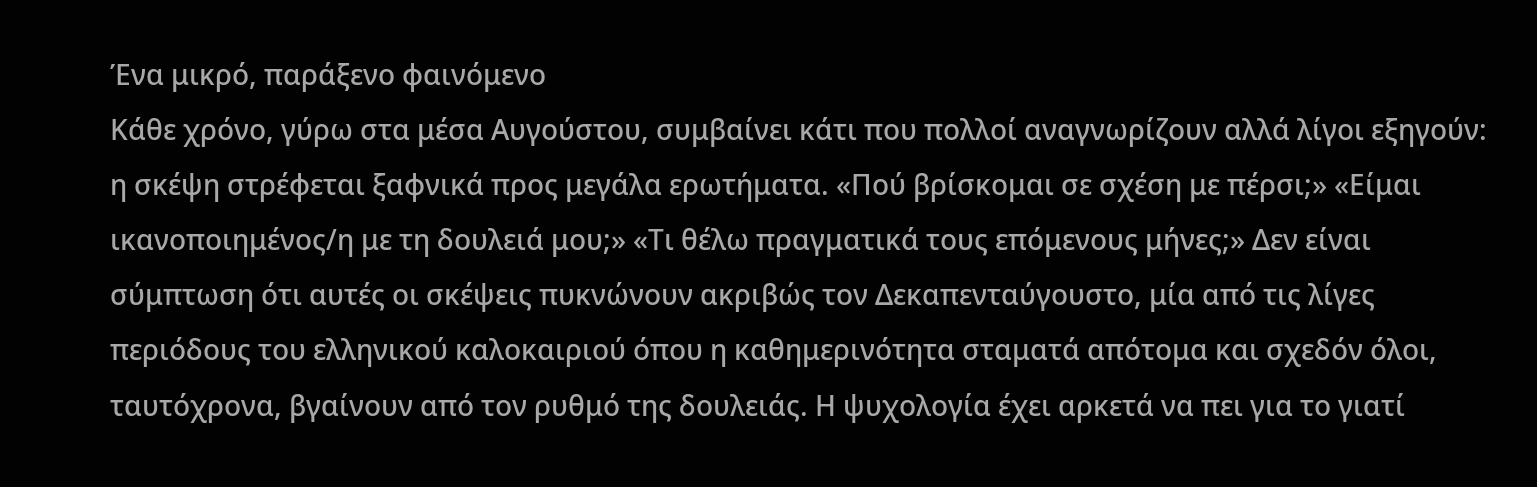Ένα μικρό, παράξενο φαινόμενο
Κάθε χρόνο, γύρω στα μέσα Αυγούστου, συμβαίνει κάτι που πολλοί αναγνωρίζουν αλλά λίγοι εξηγούν: η σκέψη στρέφεται ξαφνικά προς μεγάλα ερωτήματα. «Πού βρίσκομαι σε σχέση με πέρσι;» «Είμαι ικανοποιημένος/η με τη δουλειά μου;» «Τι θέλω πραγματικά τους επόμενους μήνες;» Δεν είναι σύμπτωση ότι αυτές οι σκέψεις πυκνώνουν ακριβώς τον Δεκαπενταύγουστο, μία από τις λίγες περιόδους του ελληνικού καλοκαιριού όπου η καθημερινότητα σταματά απότομα και σχεδόν όλοι, ταυτόχρονα, βγαίνουν από τον ρυθμό της δουλειάς. Η ψυχολογία έχει αρκετά να πει για το γιατί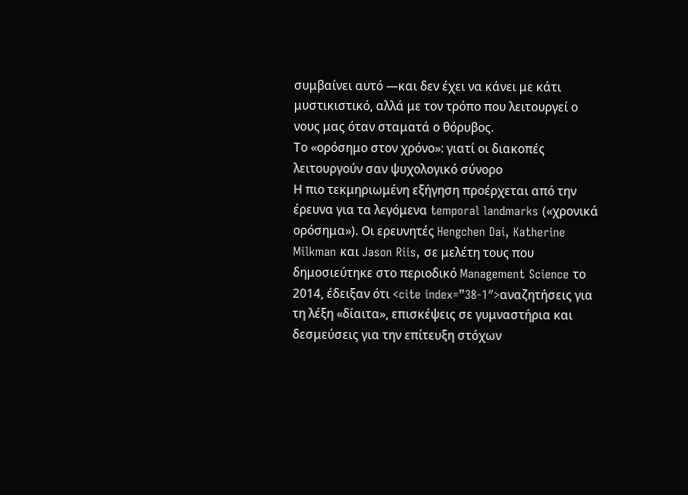συμβαίνει αυτό —και δεν έχει να κάνει με κάτι μυστικιστικό, αλλά με τον τρόπο που λειτουργεί ο νους μας όταν σταματά ο θόρυβος.
Το «ορόσημο στον χρόνο»: γιατί οι διακοπές λειτουργούν σαν ψυχολογικό σύνορο
Η πιο τεκμηριωμένη εξήγηση προέρχεται από την έρευνα για τα λεγόμενα temporal landmarks («χρονικά ορόσημα»). Οι ερευνητές Hengchen Dai, Katherine Milkman και Jason Riis, σε μελέτη τους που δημοσιεύτηκε στο περιοδικό Management Science το 2014, έδειξαν ότι <cite index=”38-1″>αναζητήσεις για τη λέξη «δίαιτα», επισκέψεις σε γυμναστήρια και δεσμεύσεις για την επίτευξη στόχων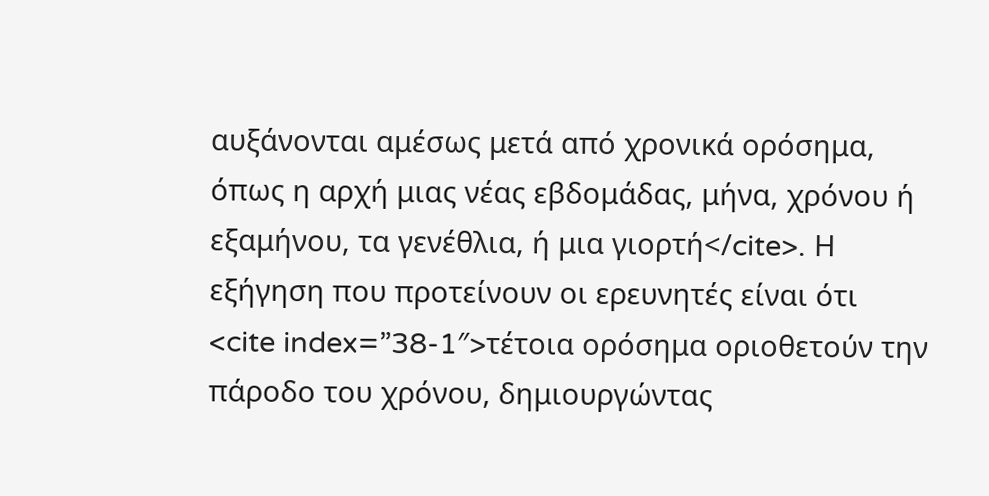αυξάνονται αμέσως μετά από χρονικά ορόσημα, όπως η αρχή μιας νέας εβδομάδας, μήνα, χρόνου ή εξαμήνου, τα γενέθλια, ή μια γιορτή</cite>. Η εξήγηση που προτείνουν οι ερευνητές είναι ότι <cite index=”38-1″>τέτοια ορόσημα οριοθετούν την πάροδο του χρόνου, δημιουργώντας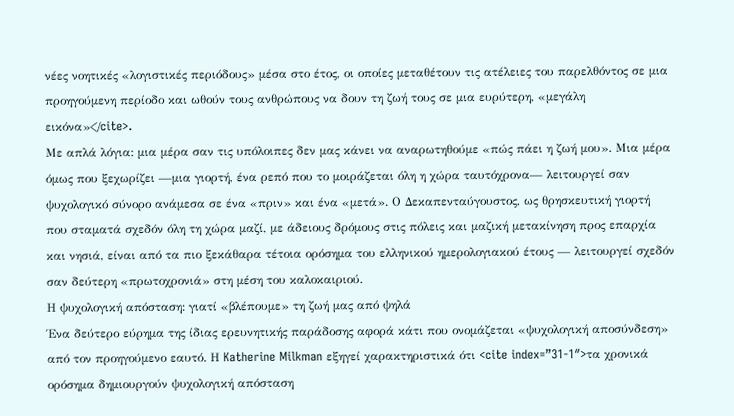νέες νοητικές «λογιστικές περιόδους» μέσα στο έτος, οι οποίες μεταθέτουν τις ατέλειες του παρελθόντος σε μια προηγούμενη περίοδο και ωθούν τους ανθρώπους να δουν τη ζωή τους σε μια ευρύτερη, «μεγάλη εικόνα»</cite>.
Με απλά λόγια: μια μέρα σαν τις υπόλοιπες δεν μας κάνει να αναρωτηθούμε «πώς πάει η ζωή μου». Μια μέρα όμως που ξεχωρίζει —μια γιορτή, ένα ρεπό που το μοιράζεται όλη η χώρα ταυτόχρονα— λειτουργεί σαν ψυχολογικό σύνορο ανάμεσα σε ένα «πριν» και ένα «μετά». Ο Δεκαπενταύγουστος, ως θρησκευτική γιορτή που σταματά σχεδόν όλη τη χώρα μαζί, με άδειους δρόμους στις πόλεις και μαζική μετακίνηση προς επαρχία και νησιά, είναι από τα πιο ξεκάθαρα τέτοια ορόσημα του ελληνικού ημερολογιακού έτους — λειτουργεί σχεδόν σαν δεύτερη «πρωτοχρονιά» στη μέση του καλοκαιριού.
Η ψυχολογική απόσταση: γιατί «βλέπουμε» τη ζωή μας από ψηλά
Ένα δεύτερο εύρημα της ίδιας ερευνητικής παράδοσης αφορά κάτι που ονομάζεται «ψυχολογική αποσύνδεση» από τον προηγούμενο εαυτό. Η Katherine Milkman εξηγεί χαρακτηριστικά ότι <cite index=”31-1″>τα χρονικά ορόσημα δημιουργούν ψυχολογική απόσταση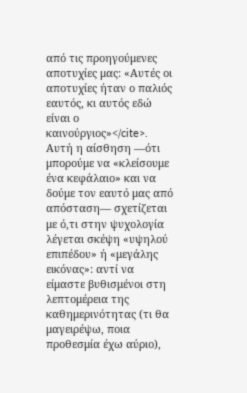από τις προηγούμενες αποτυχίες μας: «Αυτές οι αποτυχίες ήταν ο παλιός εαυτός, κι αυτός εδώ είναι ο καινούργιος»</cite>. Αυτή η αίσθηση —ότι μπορούμε να «κλείσουμε ένα κεφάλαιο» και να δούμε τον εαυτό μας από απόσταση— σχετίζεται με ό,τι στην ψυχολογία λέγεται σκέψη «υψηλού επιπέδου» ή «μεγάλης εικόνας»: αντί να είμαστε βυθισμένοι στη λεπτομέρεια της καθημερινότητας (τι θα μαγειρέψω, ποια προθεσμία έχω αύριο),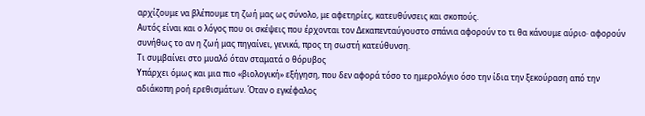αρχίζουμε να βλέπουμε τη ζωή μας ως σύνολο, με αφετηρίες, κατευθύνσεις και σκοπούς.
Αυτός είναι και ο λόγος που οι σκέψεις που έρχονται τον Δεκαπενταύγουστο σπάνια αφορούν το τι θα κάνουμε αύριο· αφορούν συνήθως το αν η ζωή μας πηγαίνει, γενικά, προς τη σωστή κατεύθυνση.
Τι συμβαίνει στο μυαλό όταν σταματά ο θόρυβος
Υπάρχει όμως και μια πιο «βιολογική» εξήγηση, που δεν αφορά τόσο το ημερολόγιο όσο την ίδια την ξεκούραση από την αδιάκοπη ροή ερεθισμάτων. Όταν ο εγκέφαλος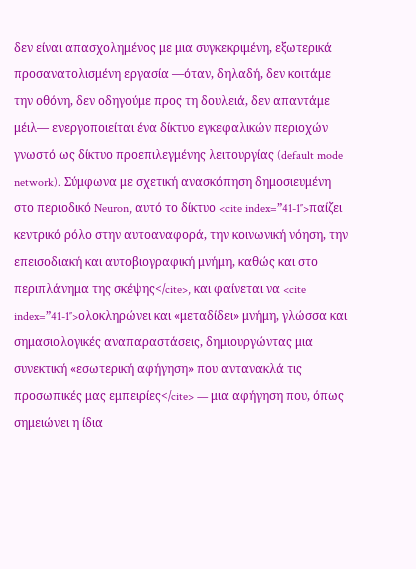δεν είναι απασχολημένος με μια συγκεκριμένη, εξωτερικά προσανατολισμένη εργασία —όταν, δηλαδή, δεν κοιτάμε την οθόνη, δεν οδηγούμε προς τη δουλειά, δεν απαντάμε μέιλ— ενεργοποιείται ένα δίκτυο εγκεφαλικών περιοχών γνωστό ως δίκτυο προεπιλεγμένης λειτουργίας (default mode network). Σύμφωνα με σχετική ανασκόπηση δημοσιευμένη στο περιοδικό Neuron, αυτό το δίκτυο <cite index=”41-1″>παίζει κεντρικό ρόλο στην αυτοαναφορά, την κοινωνική νόηση, την επεισοδιακή και αυτοβιογραφική μνήμη, καθώς και στο περιπλάνημα της σκέψης</cite>, και φαίνεται να <cite index=”41-1″>ολοκληρώνει και «μεταδίδει» μνήμη, γλώσσα και σημασιολογικές αναπαραστάσεις, δημιουργώντας μια συνεκτική «εσωτερική αφήγηση» που αντανακλά τις προσωπικές μας εμπειρίες</cite> — μια αφήγηση που, όπως σημειώνει η ίδια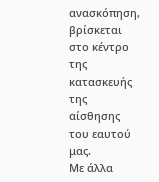ανασκόπηση, βρίσκεται στο κέντρο της κατασκευής της αίσθησης του εαυτού μας.
Με άλλα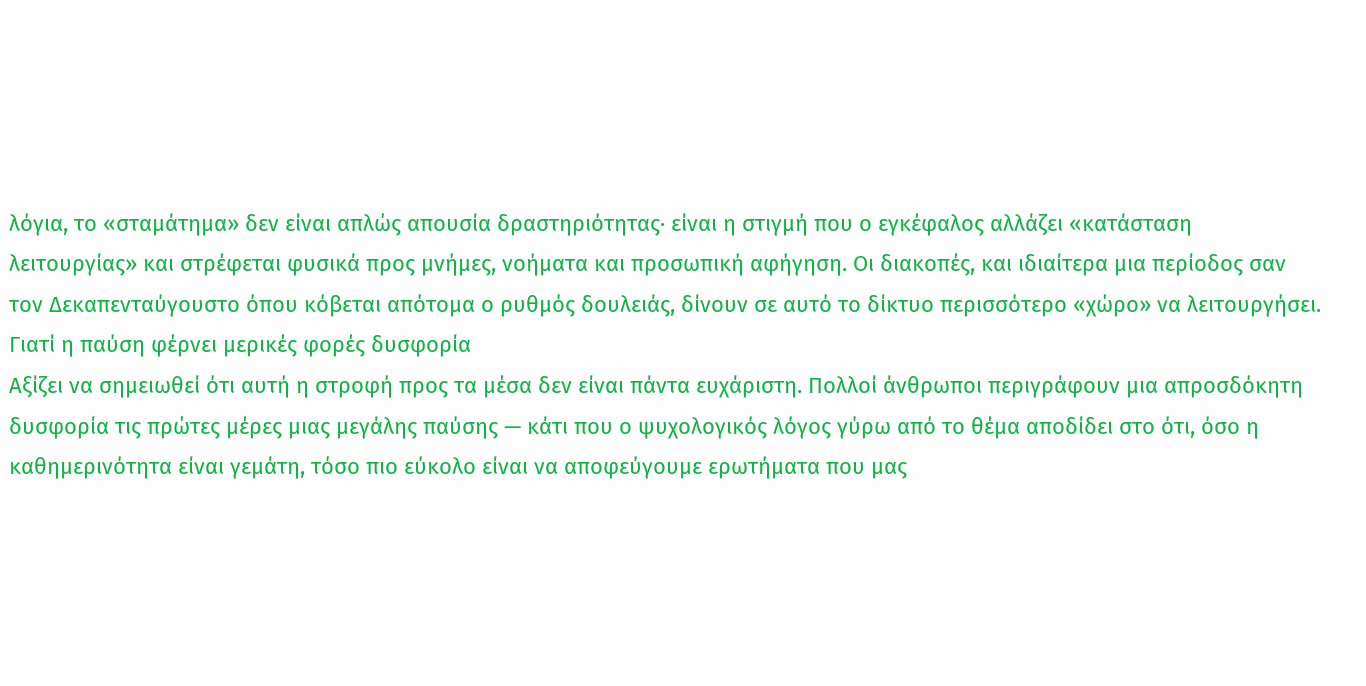λόγια, το «σταμάτημα» δεν είναι απλώς απουσία δραστηριότητας· είναι η στιγμή που ο εγκέφαλος αλλάζει «κατάσταση λειτουργίας» και στρέφεται φυσικά προς μνήμες, νοήματα και προσωπική αφήγηση. Οι διακοπές, και ιδιαίτερα μια περίοδος σαν τον Δεκαπενταύγουστο όπου κόβεται απότομα ο ρυθμός δουλειάς, δίνουν σε αυτό το δίκτυο περισσότερο «χώρο» να λειτουργήσει.
Γιατί η παύση φέρνει μερικές φορές δυσφορία
Αξίζει να σημειωθεί ότι αυτή η στροφή προς τα μέσα δεν είναι πάντα ευχάριστη. Πολλοί άνθρωποι περιγράφουν μια απροσδόκητη δυσφορία τις πρώτες μέρες μιας μεγάλης παύσης — κάτι που ο ψυχολογικός λόγος γύρω από το θέμα αποδίδει στο ότι, όσο η καθημερινότητα είναι γεμάτη, τόσο πιο εύκολο είναι να αποφεύγουμε ερωτήματα που μας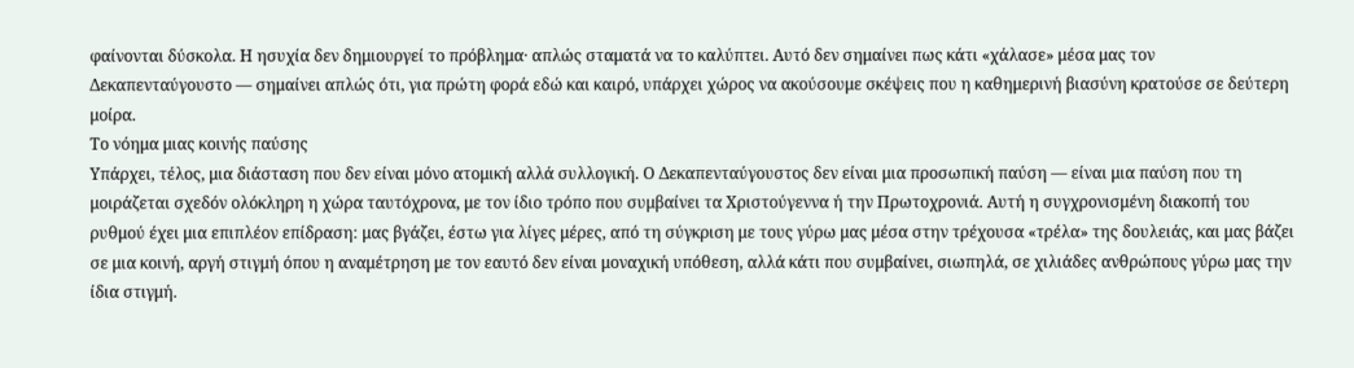φαίνονται δύσκολα. Η ησυχία δεν δημιουργεί το πρόβλημα· απλώς σταματά να το καλύπτει. Αυτό δεν σημαίνει πως κάτι «χάλασε» μέσα μας τον Δεκαπενταύγουστο — σημαίνει απλώς ότι, για πρώτη φορά εδώ και καιρό, υπάρχει χώρος να ακούσουμε σκέψεις που η καθημερινή βιασύνη κρατούσε σε δεύτερη μοίρα.
Το νόημα μιας κοινής παύσης
Υπάρχει, τέλος, μια διάσταση που δεν είναι μόνο ατομική αλλά συλλογική. Ο Δεκαπενταύγουστος δεν είναι μια προσωπική παύση — είναι μια παύση που τη μοιράζεται σχεδόν ολόκληρη η χώρα ταυτόχρονα, με τον ίδιο τρόπο που συμβαίνει τα Χριστούγεννα ή την Πρωτοχρονιά. Αυτή η συγχρονισμένη διακοπή του ρυθμού έχει μια επιπλέον επίδραση: μας βγάζει, έστω για λίγες μέρες, από τη σύγκριση με τους γύρω μας μέσα στην τρέχουσα «τρέλα» της δουλειάς, και μας βάζει σε μια κοινή, αργή στιγμή όπου η αναμέτρηση με τον εαυτό δεν είναι μοναχική υπόθεση, αλλά κάτι που συμβαίνει, σιωπηλά, σε χιλιάδες ανθρώπους γύρω μας την ίδια στιγμή.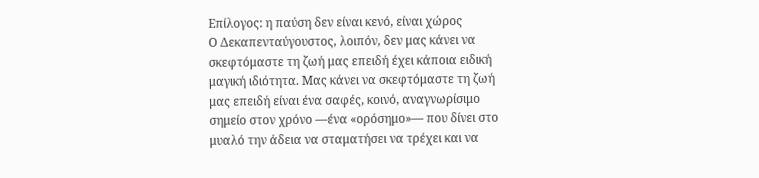Επίλογος: η παύση δεν είναι κενό, είναι χώρος
Ο Δεκαπενταύγουστος, λοιπόν, δεν μας κάνει να σκεφτόμαστε τη ζωή μας επειδή έχει κάποια ειδική μαγική ιδιότητα. Μας κάνει να σκεφτόμαστε τη ζωή μας επειδή είναι ένα σαφές, κοινό, αναγνωρίσιμο σημείο στον χρόνο —ένα «ορόσημο»— που δίνει στο μυαλό την άδεια να σταματήσει να τρέχει και να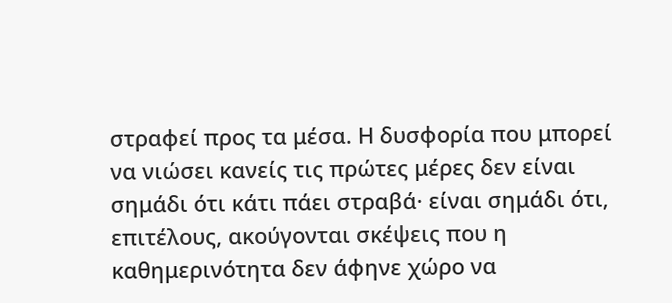στραφεί προς τα μέσα. Η δυσφορία που μπορεί να νιώσει κανείς τις πρώτες μέρες δεν είναι σημάδι ότι κάτι πάει στραβά· είναι σημάδι ότι, επιτέλους, ακούγονται σκέψεις που η καθημερινότητα δεν άφηνε χώρο να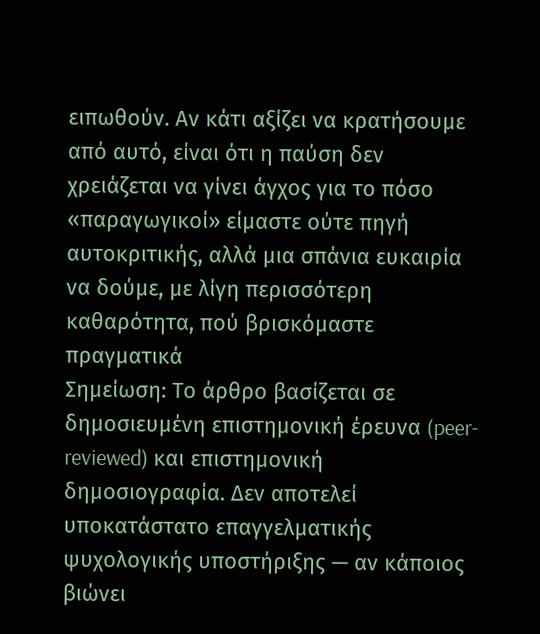ειπωθούν. Αν κάτι αξίζει να κρατήσουμε από αυτό, είναι ότι η παύση δεν χρειάζεται να γίνει άγχος για το πόσο «παραγωγικοί» είμαστε ούτε πηγή αυτοκριτικής, αλλά μια σπάνια ευκαιρία να δούμε, με λίγη περισσότερη καθαρότητα, πού βρισκόμαστε πραγματικά
Σημείωση: Το άρθρο βασίζεται σε δημοσιευμένη επιστημονική έρευνα (peer-reviewed) και επιστημονική δημοσιογραφία. Δεν αποτελεί υποκατάστατο επαγγελματικής ψυχολογικής υποστήριξης — αν κάποιος βιώνει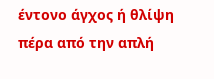έντονο άγχος ή θλίψη πέρα από την απλή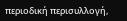περιοδική περισυλλογή,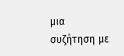μια συζήτηση με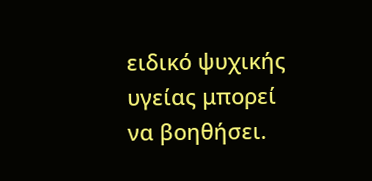ειδικό ψυχικής υγείας μπορεί να βοηθήσει.